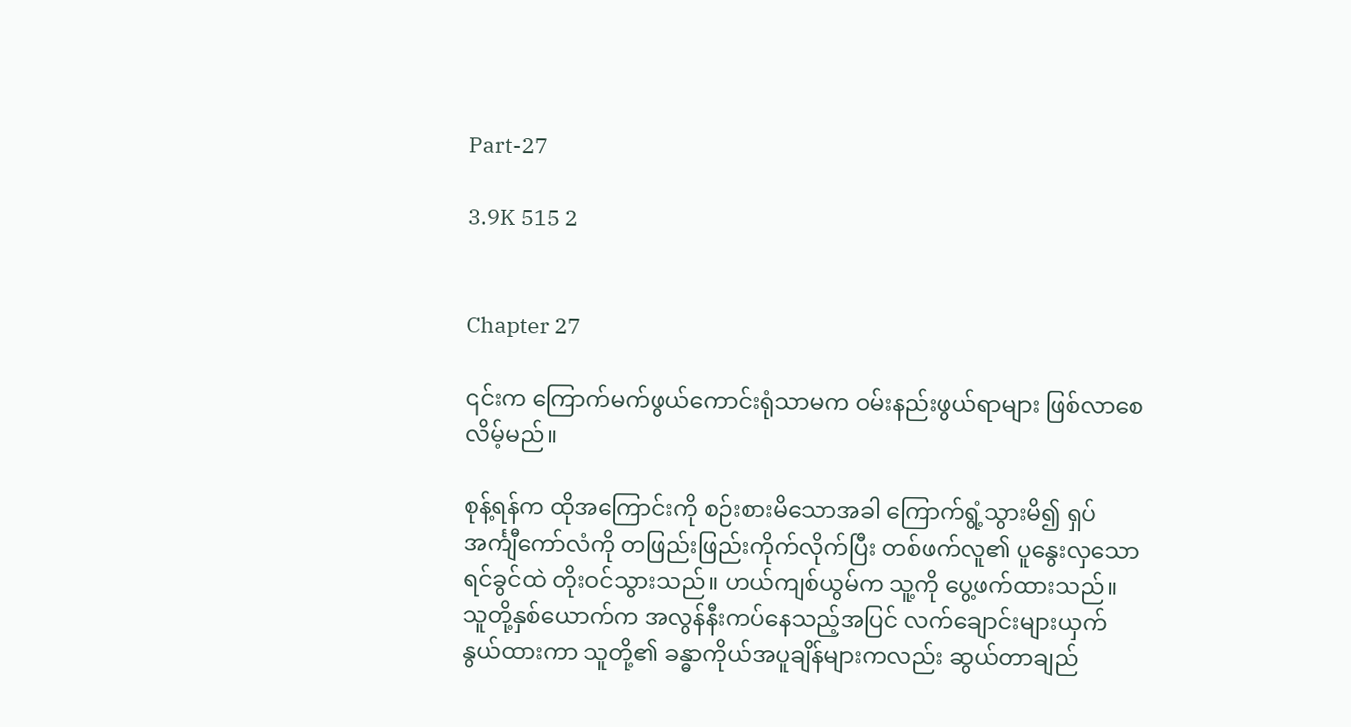Part-27

3.9K 515 2


Chapter 27

၎င်းက ကြောက်မက်ဖွယ်ကောင်းရုံသာမက ဝမ်းနည်းဖွယ်ရာများ ဖြစ်လာစေလိမ့်မည်။

စုန့်ရန်က ထိုအကြောင်းကို စဉ်းစားမိသောအခါ ကြောက်ရွံ့သွားမိ၍ ‌ရှပ်အင်္ကျီကော်လံကို တဖြည်းဖြည်းကိုက်လိုက်ပြီး တစ်ဖက်လူ၏ ပူနွေးလှသော ရင်ခွင်ထဲ တိုးဝင်သွားသည်။ ဟယ်ကျစ်ယွမ်က သူ့ကို ပွေ့ဖက်ထားသည်။ သူတို့နှစ်ယောက်က အလွန်နီးကပ်နေသည့်အပြင် လက်ချောင်းများယှက်နွယ်ထားကာ သူတို့၏ ခန္ဓာကိုယ်အပူချိန်များကလည်း ဆွယ်တာချည်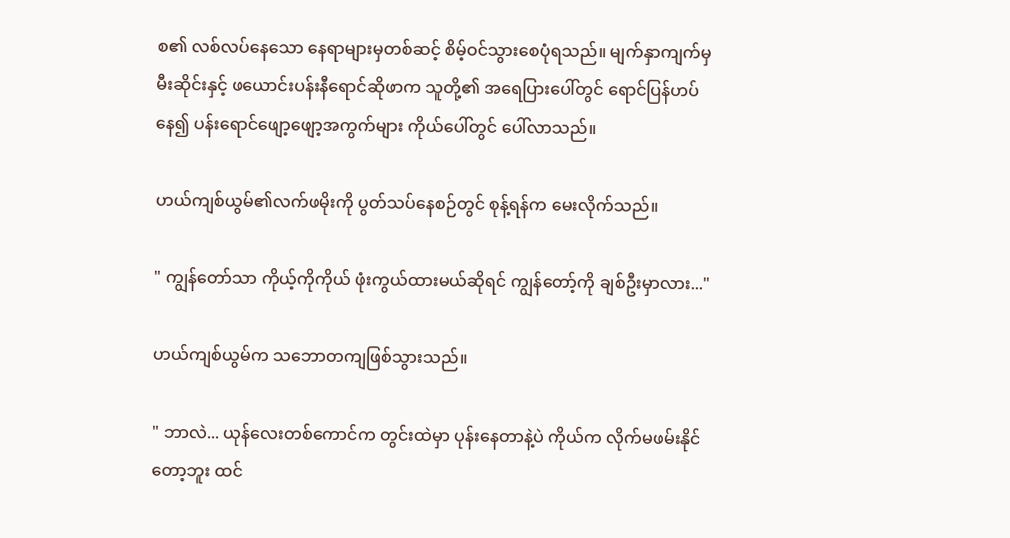စ၏ လစ်လပ်နေသော နေရာများမှတစ်ဆင့် စိမ့်ဝင်သွားစေပုံရသည်။ မျက်နှာကျက်မှ မီးဆိုင်းနှင့် ဖယောင်းပန်းနီရောင်ဆိုဖာက သူတို့၏ အရေပြားပေါ်တွင် ရောင်ပြန်ဟပ်နေ၍ ပန်းရောင်ဖျော့ဖျော့အကွက်များ ကိုယ်ပေါ်တွင် ပေါ်လာသည်။

ဟယ်ကျစ်ယွမ်၏လက်ဖမိုးကို ပွတ်သပ်နေစဉ်တွင် စုန့်ရန်က မေးလိုက်သည်။

" ကျွန်တော်သာ ကိုယ့်ကိုကိုယ် ဖုံးကွယ်ထားမယ်ဆိုရင် ကျွန်တော့်ကို ချစ်ဦးမှာလား..."

ဟယ်ကျစ်ယွမ်က သဘောတကျဖြစ်သွားသည်။

" ဘာလဲ... ယုန်လေးတစ်ကောင်က တွင်းထဲမှာ ပုန်းနေတာနဲ့ပဲ ကိုယ်က လိုက်မဖမ်းနိုင်တော့ဘူး ထင်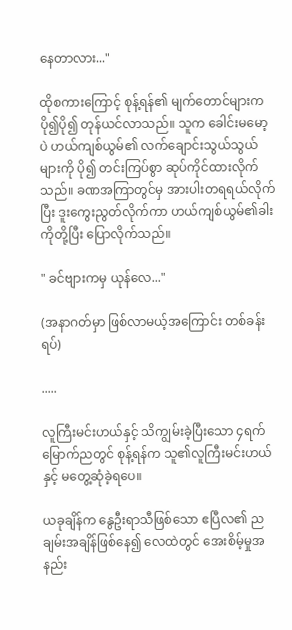နေတာလား..."

ထိုစကားကြောင့် စုန့်ရန်၏ မျက်တောင်များက ပို၍ပို၍ တုန်ယင်လာသည်။ သူက ခေါင်းမမော့ပဲ ဟယ်ကျစ်ယွမ်၏ လက်ချောင်းသွယ်သွယ်များကို ပို၍ တင်းကြပ်စွာ ဆုပ်ကိုင်ထားလိုက်သည်။ ခဏအကြာတွင်မှ အားပါးတရရယ်လိုက်ပြီး ဒူးကွေးညွတ်လိုက်ကာ ဟယ်ကျစ်ယွမ်၏ခါးကိုတို့ပြီး ပြောလိုက်သည်။

" ခင်ဗျားကမှ ယုန်လေ..."

(အနာဂတ်မှာ ဖြစ်လာမယ့်အကြောင်း တစ်ခန်းရပ်)

.....

လူကြီးမင်းဟယ်နှင့် သိကျွမ်းခဲ့ပြီးသော ၄ရက်မြောက်ညတွင် စုန့်ရန်က သူ၏လူကြီးမင်းဟယ်နှင့် မတွေ့ဆုံခဲ့ရပေ။

ယခုချိန်က နွေဦးရာသီဖြစ်သော ဧပြီလ၏ ညချမ်းအချိန်ဖြစ်နေ၍ လေထဲတွင် အေးစိမ့်မှုအနည်း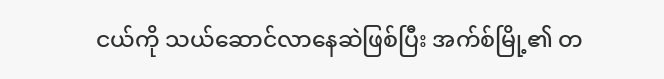ငယ်ကို သယ်ဆောင်လာနေဆဲဖြစ်ပြီး အက်စ်မြို့၏ တ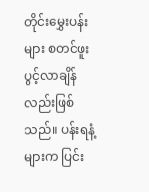တိုင်းမွှေးပန်းများ စတင်ဖူးပွင့်လာချိန်လည်းဖြစ်သည်။ ပန်းရနံ့များက ပြင်း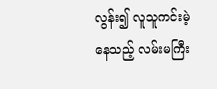လွန်း၍ လူသူကင်းမဲ့နေသည့် လမ်းမကြီး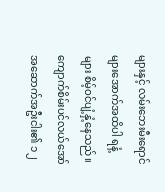များနှင့် လမ်းဘေးမီးရောင်များအောက်အထိပါ ရနံ့များ စိမ့်ဝင်ပျံ့နှံ့နေသည်။ ကျောက်စိမ်းပင်လယ်အော်အဆောက်အဦးငါး၏ ၁၂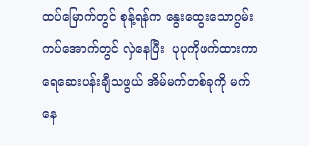ထပ်မြောက်တွင် စုန့်ရန်က နွေးထွေးသောဂွမ်းကပ်အောက်တွင် လှဲနေပြီး  ပုပုကိုဖက်ထားကာ ရေဆေးပန်းချီသဖွယ် အိမ်မက်တစ်ခုကို မက်နေ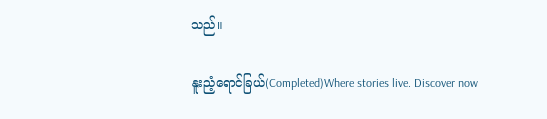သည်။

နူးညံ့ရောင်ခြယ်(Completed)Where stories live. Discover now